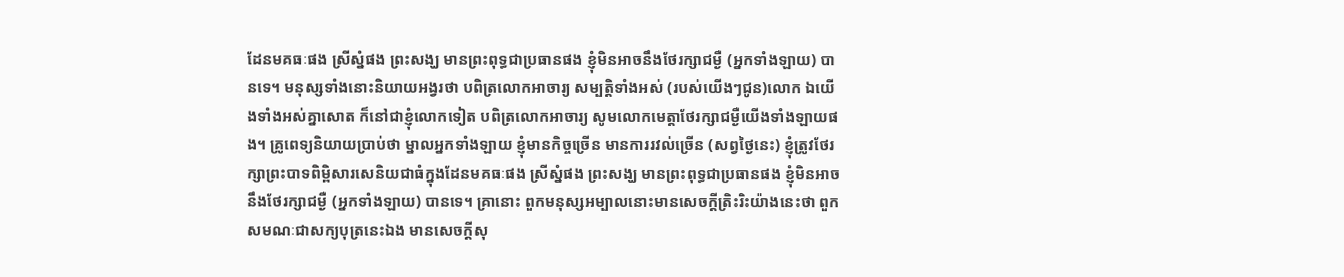ដែនមគធៈផង ស្រីស្នំផង ព្រះសង្ឃ មានព្រះពុទ្ធជាប្រធានផង ខ្ញុំមិនអាចនឹងថែរក្សាជម្ងឺ (អ្នកទាំងឡាយ) បានទេ។ មនុស្សទាំងនោះនិយាយអង្វរថា បពិត្រលោកអាចារ្យ សម្បត្តិទាំងអស់ (របស់យើងៗជូន)លោក ឯយើងទាំងអស់គ្នាសោត ក៏នៅជាខ្ញុំលោកទៀត បពិត្រលោកអាចារ្យ សូមលោកមេត្តាថែរក្សាជម្ងឺយើងទាំងឡាយផង។ គ្រូពេទ្យនិយាយប្រាប់ថា ម្នាលអ្នកទាំងឡាយ ខ្ញុំមានកិច្ចច្រើន មានការរវល់ច្រើន (សព្វថ្ងៃនេះ) ខ្ញុំត្រូវថែរក្សាព្រះបាទពិម្ពិសារសេនិយជាធំក្នុងដែនមគធៈផង ស្រីស្នំផង ព្រះសង្ឃ មានព្រះពុទ្ធជាប្រធានផង ខ្ញុំមិនអាចនឹងថែរក្សាជម្ងឺ (អ្នកទាំងឡាយ) បានទេ។ គ្រានោះ ពួកមនុស្សអម្បាលនោះមានសេចក្តីត្រិះរិះយ៉ាងនេះថា ពួកសមណៈជាសក្យបុត្រនេះឯង មានសេចក្តីសុ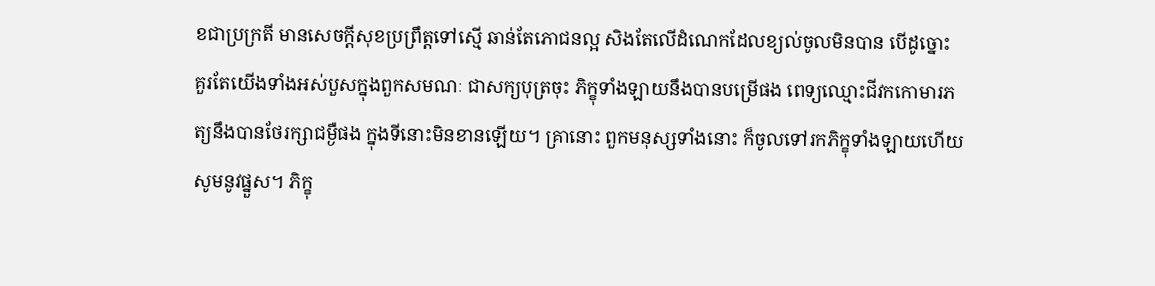ខជាប្រក្រតី មានសេចក្តីសុខប្រព្រឹត្តទៅស្មើ ឆាន់តែភោជនល្អ សិងតែលើដំណេកដែលខ្យល់ចូលមិនបាន បើដូច្នោះ គួរតែយើងទាំងអស់បួសក្នុងពួកសមណៈ ជាសក្យបុត្រចុះ ភិក្ខុទាំងឡាយនឹងបានបម្រើផង ពេទ្យឈ្មោះជីវកកោមារភត្យនឹងបានថែរក្សាជម្ងឺផង ក្នុងទីនោះមិនខានឡើយ។ គ្រានោះ ពួកមនុស្សទាំងនោះ ក៏ចូលទៅរកភិក្ខុទាំងឡាយហើយ សូមនូវផ្នួស។ ភិក្ខុ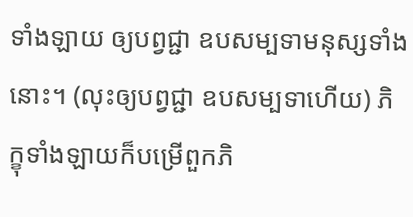ទាំងឡាយ ឲ្យបព្វជ្ជា ឧបសម្បទាមនុស្សទាំងនោះ។ (លុះឲ្យបព្វជ្ជា ឧបសម្បទាហើយ) ភិក្ខុទាំងឡាយក៏បម្រើពួកភិ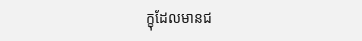ក្ខុដែលមានជ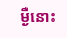ម្ងឺនោះ